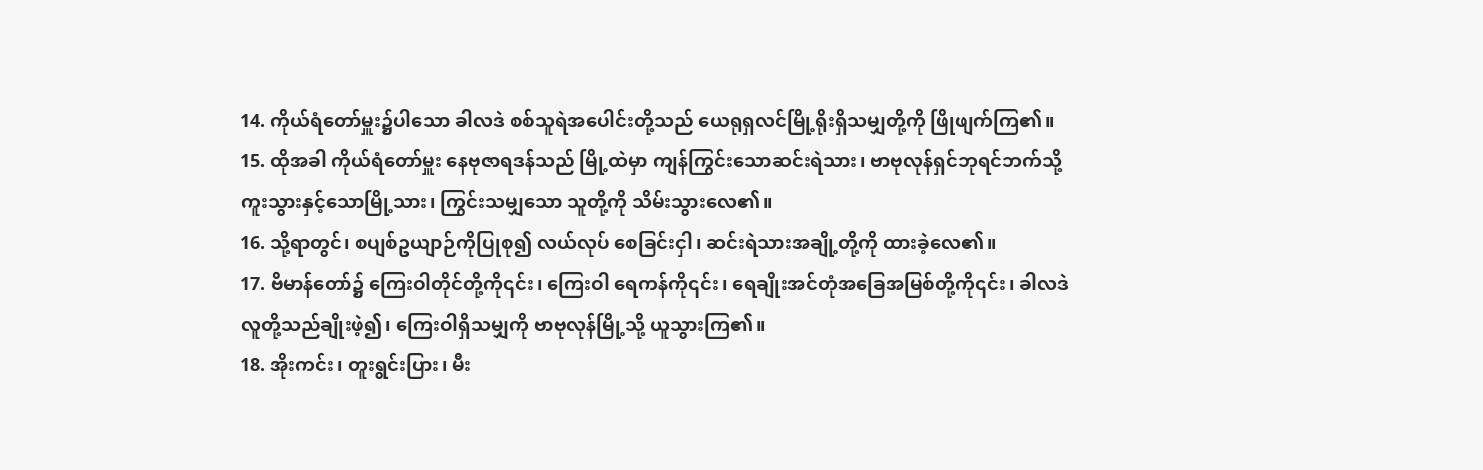14. ကိုယ်ရံတော်မှူး၌ပါသော ခါလဒဲ စစ်သူရဲအပေါင်းတို့သည် ယေရုရှလင်မြို့ရိုးရှိသမျှတို့ကို ဖြိုဖျက်ကြ၏။
15. ထိုအခါ ကိုယ်ရံတော်မှူး နေဗုဇာရဒန်သည် မြို့ထဲမှာ ကျန်ကြွင်းသောဆင်းရဲသား၊ ဗာဗုလုန်ရှင်ဘုရင်ဘက်သို့ ကူးသွားနှင့်သောမြို့သား၊ ကြွင်းသမျှသော သူတို့ကို သိမ်းသွားလေ၏။
16. သို့ရာတွင်၊ စပျစ်ဥယျာဉ်ကိုပြုစု၍ လယ်လုပ် စေခြင်းငှါ၊ ဆင်းရဲသားအချို့တို့ကို ထားခဲ့လေ၏။
17. ဗိမာန်တော်၌ ကြေးဝါတိုင်တို့ကို၎င်း၊ ကြေးဝါ ရေကန်ကို၎င်း၊ ရေချိုးအင်တုံအခြေအမြစ်တို့ကို၎င်း၊ ခါလဒဲလူတို့သည်ချိုးဖဲ့၍၊ ကြေးဝါရှိသမျှကို ဗာဗုလုန်မြို့သို့ ယူသွားကြ၏။
18. အိုးကင်း၊ တူးရွင်းပြား၊ မီး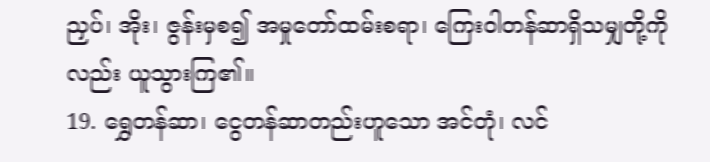ညှပ်၊ အိုး၊ ဇွန်းမှစ၍ အမှုတော်ထမ်းစရာ၊ ကြေးဝါတန်ဆာရှိသမျှတို့ကိုလည်း ယူသွားကြ၏။
19. ရွှေတန်ဆာ၊ ငွေတန်ဆာတည်းဟူသော အင်တုံ၊ လင်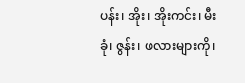ပန်း၊ အိုး၊ အိုးကင်း၊ မီးခုံ၊ ဇွန်း၊ ဖလားများကို၊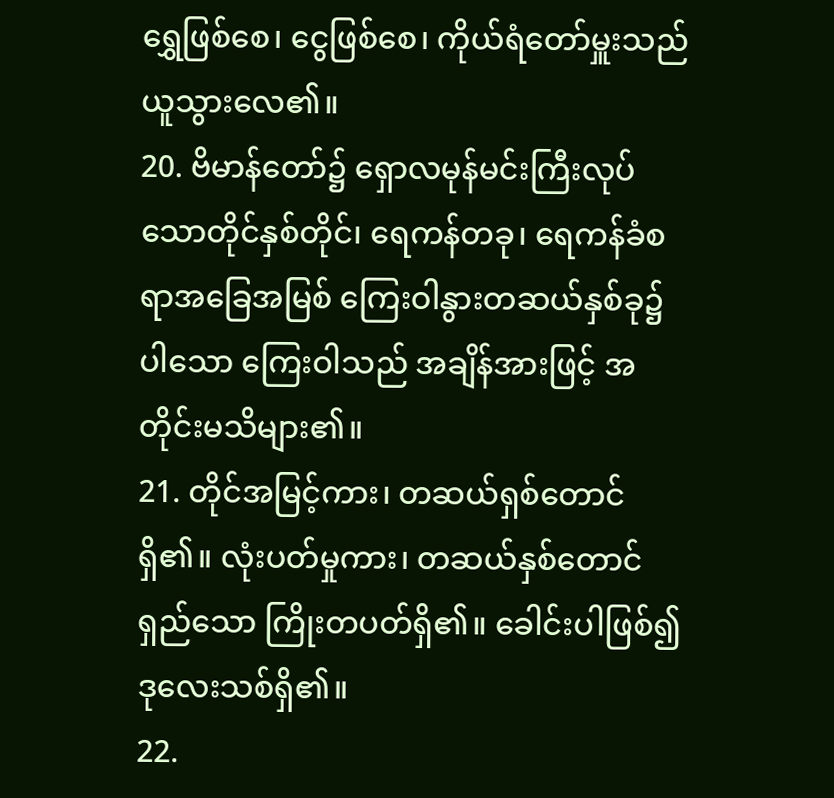ရွှေဖြစ်စေ၊ ငွေဖြစ်စေ၊ ကိုယ်ရံတော်မှူးသည် ယူသွားလေ၏။
20. ဗိမာန်တော်၌ ရှောလမုန်မင်းကြီးလုပ်သောတိုင်နှစ်တိုင်၊ ရေကန်တခု၊ ရေကန်ခံစရာအခြေအမြစ် ကြေးဝါနွားတဆယ်နှစ်ခု၌ပါသော ကြေးဝါသည် အချိန်အားဖြင့် အတိုင်းမသိများ၏။
21. တိုင်အမြင့်ကား၊ တဆယ်ရှစ်တောင်ရှိ၏။ လုံးပတ်မှုကား၊ တဆယ်နှစ်တောင်ရှည်သော ကြိုးတပတ်ရှိ၏။ ခေါင်းပါဖြစ်၍ဒုလေးသစ်ရှိ၏။
22.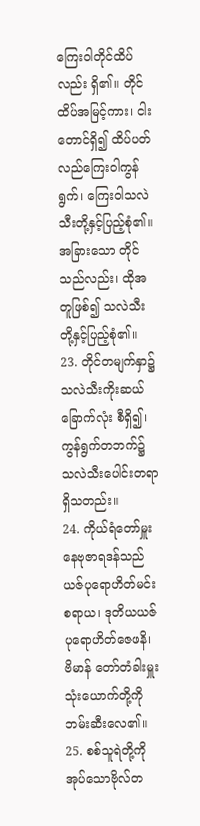ကြေးဝါတိုင်ထိပ်လည်း ရှိ၏။ တိုင်ထိပ်အမြင့်ကား၊ ငါးတောင်ရှိ၍ ထိပ်ပတ်လည်ကြေးဝါကွန်ရွက်၊ ကြေးဝါသလဲသီးတို့နှင့်ပြည့်စုံ၏။ အခြားသော တိုင်သည်လည်း၊ ထိုအတူဖြစ်၍ သလဲသီးတို့နှင့်ပြည့်စုံ၏။
23. တိုင်တမျက်နှာ၌ သလဲသီးကိုးဆယ်ခြောက်လုံး စီရှိ၍၊ ကွန်ရွက်တဘက်၌ သလဲသီးပေါင်းတရာ ရှိသတည်း။
24. ကိုယ်ရံတော်မှူးနေဗုဇာရဒန်သည် ယဇ်ပုရောဟိတ်မင်းစရာယ၊ ဒုတိယယဇ်ပုရောဟိတ်ဇေဖနိ၊ ဗိမာန် တော်တံခါးမှူးသုံးယောက်တို့ကို ဘမ်းဆီးလေ၏။
25. စစ်သူရဲတို့ကို အုပ်သောဗိုလ်တ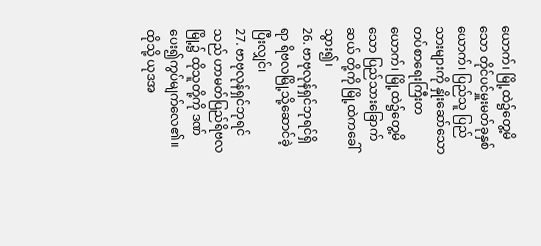ယောက်၊ မြို့ထဲ၌တွေ့မိသော တိုင်ပင်မှူးမတ်ခုနှစ်ယောက်၊ ပြည်သူ ပြည်သားများကို နှိုးဆော်သော တပ်စာရေးကြီးတယောက်၊ မြို့ထဲ၌တွေ့မိသော ပြည်သားခြောက်ဆယ် တို့ကို မြို့ထဲကခေါ်သွား၍၊
26. ဗာဗုလုန်ရှင်ဘုရင်ရှိရာ ရိဗလမြို့သို့ဆောင်ခဲ့ပြီးလျှင်၊
27. ဗာဗုလုန်ရှင်ဘုရင်သည် ဟာမတ်ပြည်ရိဗလမြို့၌ ထိုသူတို့ကို ဒဏ်ပေး၍ကွပ်မျက်လေ၏။ ထိုသို့ ယုဒအ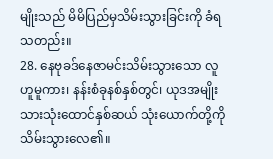မျိုးသည် မိမိပြည်မှသိမ်းသွားခြင်းကို ခံရသတည်း။
28. နေဗုခဒ်နေဇာမင်းသိမ်းသွားသော လူဟူမူကား၊ နန်းစံခုနစ်နှစ်တွင်၊ ယုဒအမျိုးသားသုံးထောင်နှစ်ဆယ် သုံးယောက်တို့ကို သိမ်းသွားလေ၏။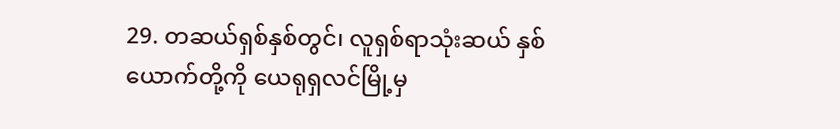29. တဆယ်ရှစ်နှစ်တွင်၊ လူရှစ်ရာသုံးဆယ် နှစ်ယောက်တို့ကို ယေရုရှလင်မြို့မှ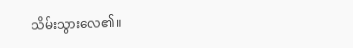သိမ်းသွားလေ၏။